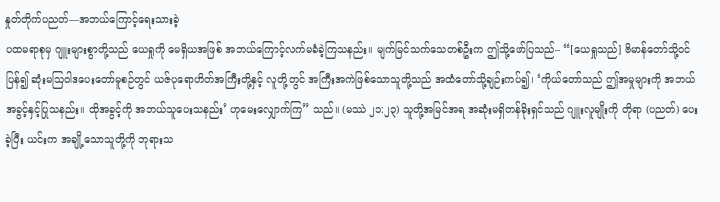နှုတ်တိုက်ပညတ်—အဘယ်ကြောင့်ရေးသားခဲ့
ပထမရာစုမှ ဂျူးများစွာတို့သည် ယေရှုကို မေရှိယအဖြစ် အဘယ်ကြောင့်လက်မခံခဲ့ကြသနည်း။ မျက်မြင်သက်သေတစ်ဦးက ဤသို့ဖော်ပြသည်– “[ယေရှုသည်] ဗိမာန်တော်သို့ဝင်ပြန်၍ ဆုံးမသြဝါဒပေးတော်မူစဉ်တွင် ယဇ်ပုရောဟိတ်အကြီးတို့နှင့် လူတို့တွင် အကြီးအကဲဖြစ်သောသူတို့သည် အထံတော်သို့ချဉ်းကပ်၍၊ ‘ကိုယ်တော်သည် ဤအမှုများကို အဘယ်အခွင့်နှင့်ပြုသနည်း။ ထိုအခွင့်ကို အဘယ်သူပေးသနည်း’ ဟုမေးလျှောက်ကြ” သည်။ (မဿဲ ၂၁:၂၃) သူတို့အမြင်အရ အဆုံးမရှိတန်ခိုးရှင်သည် ဂျူးလူမျိုးကို တိုရာ (ပညတ်) ပေးခဲ့ပြီး ယင်းက အချို့သောသူတို့ကို ဘုရားသ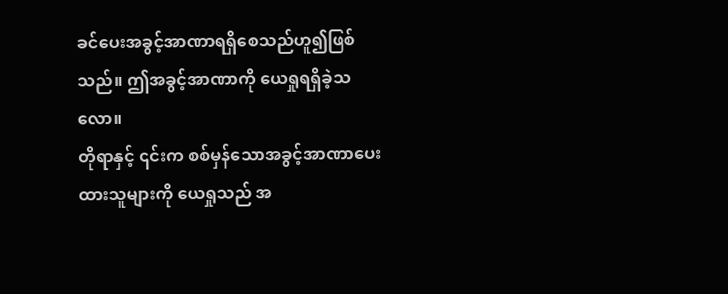ခင်ပေးအခွင့်အာဏာရရှိစေသည်ဟူ၍ဖြစ်သည်။ ဤအခွင့်အာဏာကို ယေရှုရရှိခဲ့သလော။
တိုရာနှင့် ၎င်းက စစ်မှန်သောအခွင့်အာဏာပေးထားသူများကို ယေရှုသည် အ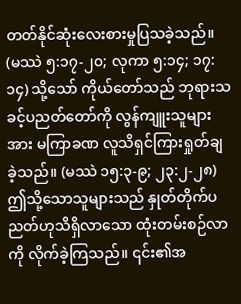တတ်နိုင်ဆုံးလေးစားမှုပြသခဲ့သည်။ (မဿဲ ၅:၁၇-၂၀; လုကာ ၅:၁၄; ၁၇:၁၄) သို့သော် ကိုယ်တော်သည် ဘုရားသခင့်ပညတ်တော်ကို လွန်ကျူးသူများအား မကြာခဏ လူသိရှင်ကြားရှုတ်ချခဲ့သည်။ (မဿဲ ၁၅:၃-၉; ၂၃:၂-၂၈) ဤသို့သောသူများသည် နှုတ်တိုက်ပညတ်ဟုသိရှိလာသော ထုံးတမ်းစဉ်လာကို လိုက်ခဲ့ကြသည်။ ၎င်း၏အ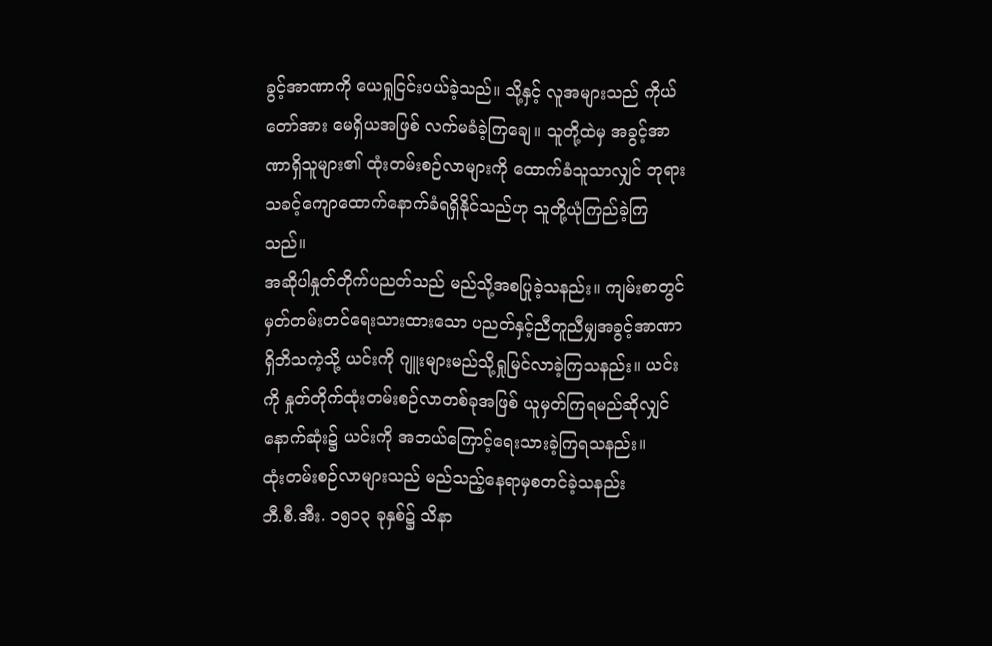ခွင့်အာဏာကို ယေရှုငြင်းပယ်ခဲ့သည်။ သို့နှင့် လူအများသည် ကိုယ်တော်အား မေရှိယအဖြစ် လက်မခံခဲ့ကြချေ။ သူတို့ထဲမှ အခွင့်အာဏာရှိသူများ၏ ထုံးတမ်းစဉ်လာများကို ထောက်ခံသူသာလျှင် ဘုရားသခင့်ကျောထောက်နောက်ခံရရှိနိုင်သည်ဟု သူတို့ယုံကြည်ခဲ့ကြသည်။
အဆိုပါနှုတ်တိုက်ပညတ်သည် မည်သို့အစပြုခဲ့သနည်း။ ကျမ်းစာတွင် မှတ်တမ်းတင်ရေးသားထားသော ပညတ်နှင့်ညီတူညီမျှအခွင့်အာဏာရှိဘိသကဲ့သို့ ယင်းကို ဂျူးများမည်သို့ရှုမြင်လာခဲ့ကြသနည်း။ ယင်းကို နှုတ်တိုက်ထုံးတမ်းစဉ်လာတစ်ခုအဖြစ် ယူမှတ်ကြရမည်ဆိုလျှင် နောက်ဆုံး၌ ယင်းကို အဘယ်ကြောင့်ရေးသားခဲ့ကြရသနည်း။
ထုံးတမ်းစဉ်လာများသည် မည်သည့်နေရာမှစတင်ခဲ့သနည်း
ဘီ.စီ.အီး. ၁၅၁၃ ခုနှစ်၌ သိနာ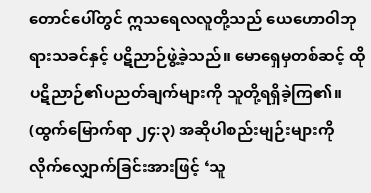တောင်ပေါ်တွင် ဣသရေလလူတို့သည် ယေဟောဝါဘုရားသခင်နှင့် ပဋိညာဉ်ဖွဲ့ခဲ့သည်။ မောရှေမှတစ်ဆင့် ထိုပဋိညာဉ်၏ပညတ်ချက်များကို သူတို့ရရှိခဲ့ကြ၏။ (ထွက်မြောက်ရာ ၂၄:၃) အဆိုပါစည်းမျဉ်းများကို လိုက်လျှောက်ခြင်းအားဖြင့် ‘သူ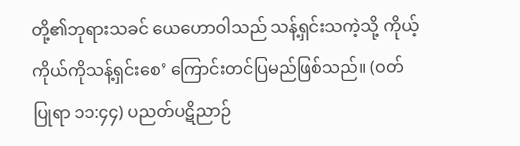တို့၏ဘုရားသခင် ယေဟောဝါသည် သန့်ရှင်းသကဲ့သို့ ကိုယ့်ကိုယ်ကိုသန့်ရှင်းစေ’ ကြောင်းတင်ပြမည်ဖြစ်သည်။ (ဝတ်ပြုရာ ၁၁:၄၄) ပညတ်ပဋိညာဉ်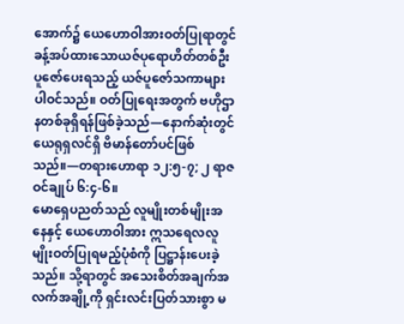အောက်၌ ယေဟောဝါအားဝတ်ပြုရာတွင် ခန့်အပ်ထားသောယဇ်ပုရောဟိတ်တစ်ဦးပူဇော်ပေးရသည့် ယဇ်ပူဇော်သကာများပါဝင်သည်။ ဝတ်ပြုရေးအတွက် ဗဟိုဌာနတစ်ခုရှိရန်ဖြစ်ခဲ့သည်—နောက်ဆုံးတွင် ယေရုရှလင်ရှိ ဗိမာန်တော်ပင်ဖြစ်သည်။—တရားဟောရာ ၁၂:၅-၇; ၂ ရာဇဝင်ချုပ် ၆:၄-၆။
မောရှေပညတ်သည် လူမျိုးတစ်မျိုးအနေနှင့် ယေဟောဝါအား ဣသရေလလူမျိုးဝတ်ပြုရမည့်ပုံစံကို ပြဋ္ဌာန်းပေးခဲ့သည်။ သို့ရာတွင် အသေးစိတ်အချက်အလက်အချို့ကို ရှင်းလင်းပြတ်သားစွာ မ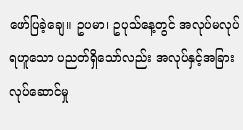ဖော်ပြခဲ့ချေ။ ဥပမာ၊ ဥပုသ်နေ့တွင် အလုပ်မလုပ်ရဟူသော ပညတ်ရှိသော်လည်း အလုပ်နှင့်အခြားလုပ်ဆောင်မှု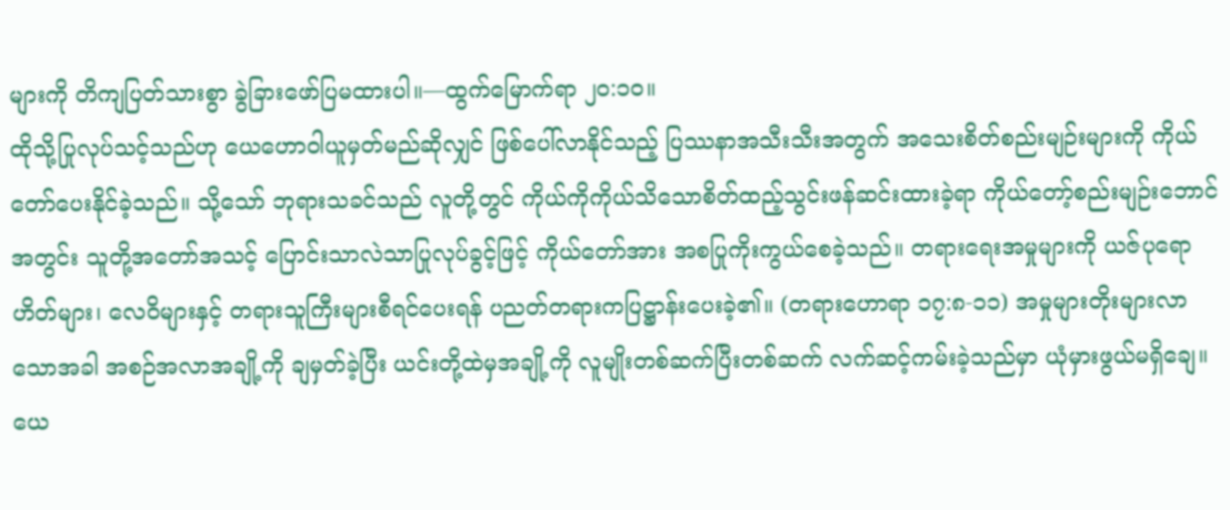များကို တိကျပြတ်သားစွာ ခွဲခြားဖော်ပြမထားပါ။—ထွက်မြောက်ရာ ၂၀:၁၀။
ထိုသို့ပြုလုပ်သင့်သည်ဟု ယေဟောဝါယူမှတ်မည်ဆိုလျှင် ဖြစ်ပေါ်လာနိုင်သည့် ပြဿနာအသီးသီးအတွက် အသေးစိတ်စည်းမျဉ်းများကို ကိုယ်တော်ပေးနိုင်ခဲ့သည်။ သို့သော် ဘုရားသခင်သည် လူတို့တွင် ကိုယ်ကိုကိုယ်သိသောစိတ်ထည့်သွင်းဖန်ဆင်းထားခဲ့ရာ ကိုယ်တော့်စည်းမျဉ်းဘောင်အတွင်း သူတို့အတော်အသင့် ပြောင်းသာလဲသာပြုလုပ်ခွင့်ဖြင့် ကိုယ်တော်အား အစပြုကိုးကွယ်စေခဲ့သည်။ တရားရေးအမှုများကို ယဇ်ပုရောဟိတ်များ၊ လေဝိများနှင့် တရားသူကြီးများစီရင်ပေးရန် ပညတ်တရားကပြဋ္ဌာန်းပေးခဲ့၏။ (တရားဟောရာ ၁၇:၈-၁၁) အမှုများတိုးများလာသောအခါ အစဉ်အလာအချို့ကို ချမှတ်ခဲ့ပြီး ယင်းတို့ထဲမှအချို့ကို လူမျိုးတစ်ဆက်ပြီးတစ်ဆက် လက်ဆင့်ကမ်းခဲ့သည်မှာ ယုံမှားဖွယ်မရှိချေ။ ယေ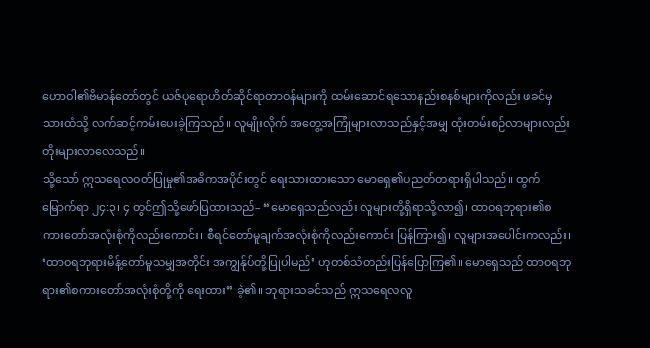ဟောဝါ၏ဗိမာန်တော်တွင် ယဇ်ပုရောဟိတ်ဆိုင်ရာတာဝန်များကို ထမ်းဆောင်ရသောနည်းစနစ်များကိုလည်း ဖခင်မှသားထံသို့ လက်ဆင့်ကမ်းပေးခဲ့ကြသည်။ လူမျိုးလိုက် အတွေ့အကြုံများလာသည်နှင့်အမျှ ထုံးတမ်းစဉ်လာများလည်း တိုးများလာလေသည်။
သို့သော် ဣသရေလဝတ်ပြုမှု၏အဓိကအပိုင်းတွင် ရေးသားထားသော မောရှေ၏ပညတ်တရားရှိပါသည်။ ထွက်မြောက်ရာ ၂၄:၃၊ ၄ တွင်ဤသို့ဖော်ပြထားသည်– “မောရှေသည်လည်း လူများတို့ရှိရာသို့လာ၍၊ ထာဝရဘုရား၏စကားတော်အလုံးစုံကိုလည်းကောင်း၊ စီရင်တော်မူချက်အလုံးစုံကိုလည်းကောင်း ပြန်ကြား၍၊ လူများအပေါင်းကလည်း၊ ‘ထာဝရဘုရားမိန့်တော်မူသမျှအတိုင်း အကျွန်ုပ်တို့ပြုပါမည်’ ဟုတစ်သံတည်းပြန်ပြောကြ၏။ မောရှေသည် ထာဝရဘုရား၏စကားတော်အလုံးစုံတို့ကို ရေးထား” ခဲ့၏။ ဘုရားသခင်သည် ဣသရေလလူ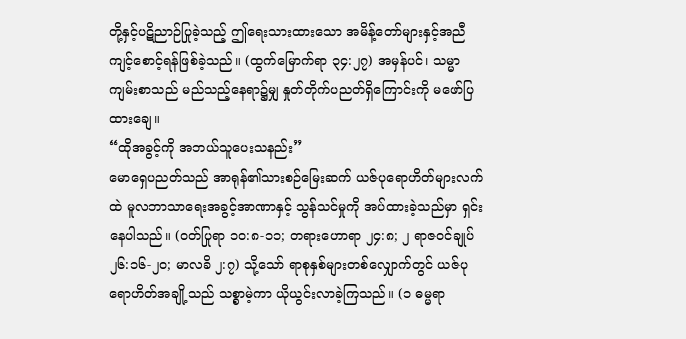တို့နှင့်ပဋိညာဉ်ပြုခဲ့သည့် ဤရေးသားထားသော အမိန့်တော်များနှင့်အညီ ကျင့်စောင့်ရန်ဖြစ်ခဲ့သည်။ (ထွက်မြောက်ရာ ၃၄:၂၇) အမှန်ပင်၊ သမ္မာကျမ်းစာသည် မည်သည့်နေရာ၌မျှ နှုတ်တိုက်ပညတ်ရှိကြောင်းကို မဖော်ပြထားချေ။
“ထိုအခွင့်ကို အဘယ်သူပေးသနည်း”
မောရှေပညတ်သည် အာရုန်၏သားစဉ်မြေးဆက် ယဇ်ပုရောဟိတ်များလက်ထဲ မူလဘာသာရေးအခွင့်အာဏာနှင့် သွန်သင်မှုကို အပ်ထားခဲ့သည်မှာ ရှင်းနေပါသည်။ (ဝတ်ပြုရာ ၁၀:၈-၁၁; တရားဟောရာ ၂၄:၈; ၂ ရာဇဝင်ချုပ် ၂၆:၁၆-၂၀; မာလခိ ၂:၇) သို့သော် ရာစုနှစ်များတစ်လျှောက်တွင် ယဇ်ပုရောဟိတ်အချို့သည် သစ္စာမဲ့ကာ ယိုယွင်းလာခဲ့ကြသည်။ (၁ ဓမ္မရာ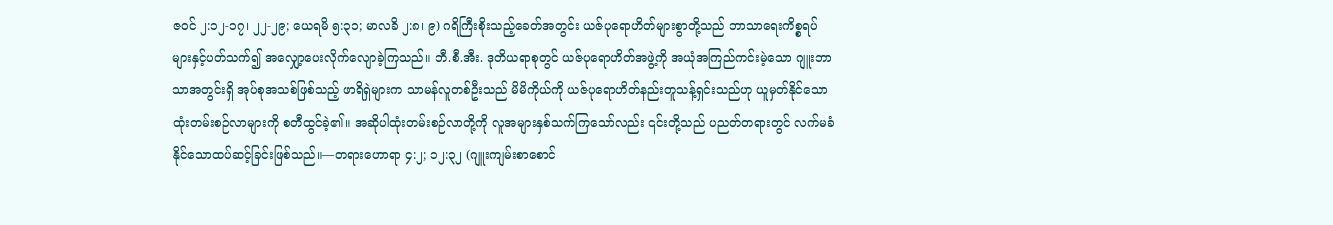ဇဝင် ၂:၁၂-၁၇၊ ၂၂-၂၉; ယေရမိ ၅:၃၁; မာလခိ ၂:၈၊ ၉) ဂရိကြီးစိုးသည့်ခေတ်အတွင်း ယဇ်ပုရောဟိတ်များစွာတို့သည် ဘာသာရေးကိစ္စရပ်များနှင့်ပတ်သက်၍ အလျှော့ပေးလိုက်လျောခဲ့ကြသည်။ ဘီ.စီ.အီး. ဒုတိယရာစုတွင် ယဇ်ပုရောဟိတ်အဖွဲ့ကို အယုံအကြည်ကင်းမဲ့သော ဂျူးဘာသာအတွင်းရှိ အုပ်စုအသစ်ဖြစ်သည့် ဖာရိရှဲများက သာမန်လူတစ်ဦးသည် မိမိကိုယ်ကို ယဇ်ပုရောဟိတ်နည်းတူသန့်ရှင်းသည်ဟု ယူမှတ်နိုင်သောထုံးတမ်းစဉ်လာများကို စတီထွင်ခဲ့၏။ အဆိုပါထုံးတမ်းစဉ်လာတို့ကို လူအများနှစ်သက်ကြသော်လည်း ၎င်းတို့သည် ပညတ်တရားတွင် လက်မခံနိုင်သောထပ်ဆင့်ခြင်းဖြစ်သည်။—တရားဟောရာ ၄:၂; ၁၂:၃၂ (ဂျူးကျမ်းစာစောင်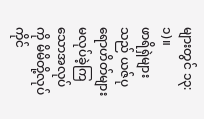များတွင် ၁၃:၁)။
ဖာရိရှဲများသည် ယဇ်ပုရောဟိတ်များ မလုပ်ခဲ့ကြသောအလုပ်ကို မိမိတို့လုပ်ကိုင်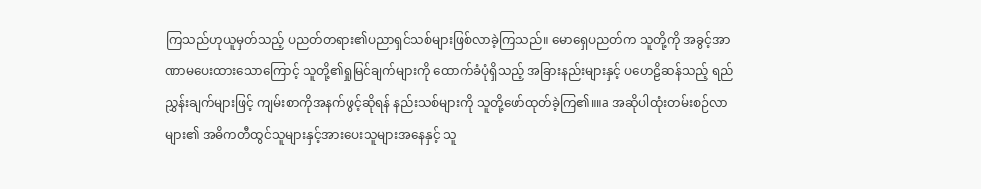ကြသည်ဟုယူမှတ်သည့် ပညတ်တရား၏ပညာရှင်သစ်များဖြစ်လာခဲ့ကြသည်။ မောရှေပညတ်က သူတို့ကို အခွင့်အာဏာမပေးထားသောကြောင့် သူတို့၏ရှုမြင်ချက်များကို ထောက်ခံပုံရှိသည့် အခြားနည်းများနှင့် ပဟေဠိဆန်သည့် ရည်ညွှန်းချက်များဖြင့် ကျမ်းစာကိုအနက်ဖွင့်ဆိုရန် နည်းသစ်များကို သူတို့ဖော်ထုတ်ခဲ့ကြ၏။။a အဆိုပါထုံးတမ်းစဉ်လာများ၏ အဓိကတီထွင်သူများနှင့်အားပေးသူများအနေနှင့် သူ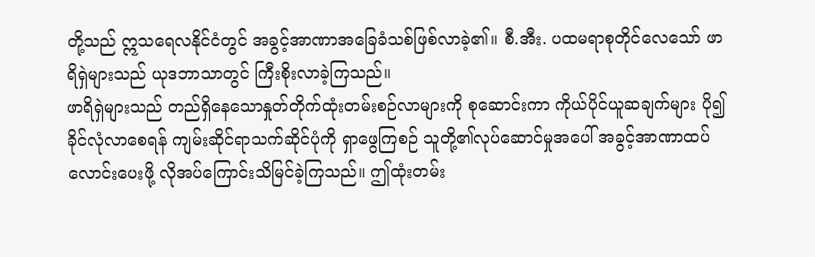တို့သည် ဣသရေလနိုင်ငံတွင် အခွင့်အာဏာအခြေခံသစ်ဖြစ်လာခဲ့၏။ စီ.အီး. ပထမရာစုတိုင်လေသော် ဖာရိရှဲများသည် ယုဒဘာသာတွင် ကြီးစိုးလာခဲ့ကြသည်။
ဖာရိရှဲများသည် တည်ရှိနေသောနှုတ်တိုက်ထုံးတမ်းစဉ်လာများကို စုဆောင်းကာ ကိုယ်ပိုင်ယူဆချက်များ ပို၍ခိုင်လုံလာစေရန် ကျမ်းဆိုင်ရာသက်ဆိုင်ပုံကို ရှာဖွေကြစဉ် သူတို့၏လုပ်ဆောင်မှုအပေါ် အခွင့်အာဏာထပ်လောင်းပေးဖို့ လိုအပ်ကြောင်းသိမြင်ခဲ့ကြသည်။ ဤထုံးတမ်း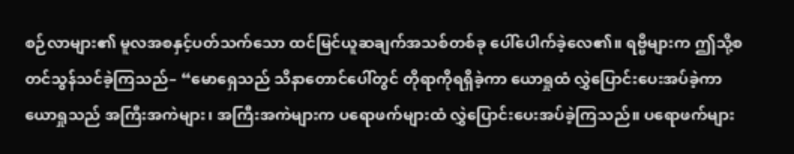စဉ်လာများ၏ မူလအစနှင့်ပတ်သက်သော ထင်မြင်ယူဆချက်အသစ်တစ်ခု ပေါ်ပေါက်ခဲ့လေ၏။ ရဗ္ဗိများက ဤသို့စတင်သွန်သင်ခဲ့ကြသည်– “မောရှေသည် သိနာတောင်ပေါ်တွင် တိုရာကိုရရှိခဲ့ကာ ယောရှုထံ လွှဲပြောင်းပေးအပ်ခဲ့ကာ ယောရှုသည် အကြီးအကဲများ၊ အကြီးအကဲများက ပရောဖက်များထံ လွှဲပြောင်းပေးအပ်ခဲ့ကြသည်။ ပရောဖက်များ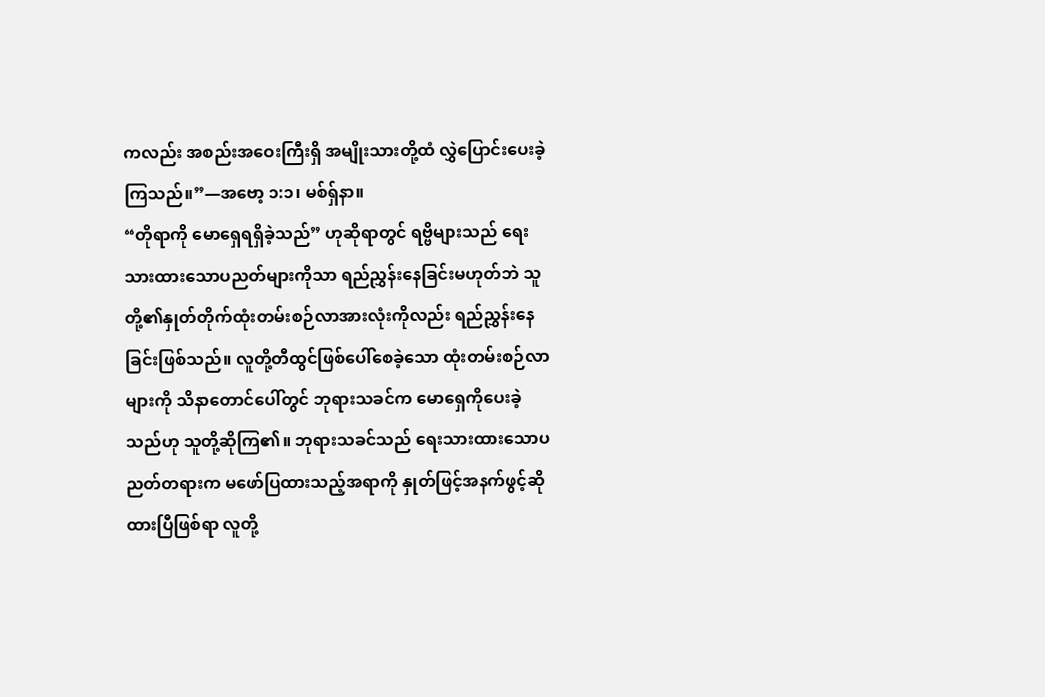ကလည်း အစည်းအဝေးကြီးရှိ အမျိုးသားတို့ထံ လွှဲပြောင်းပေးခဲ့ကြသည်။”—အဗော့ ၁:၁၊ မစ်ရှ်နာ။
“တိုရာကို မောရှေရရှိခဲ့သည်” ဟုဆိုရာတွင် ရဗ္ဗိများသည် ရေးသားထားသောပညတ်များကိုသာ ရည်ညွှန်းနေခြင်းမဟုတ်ဘဲ သူတို့၏နှုတ်တိုက်ထုံးတမ်းစဉ်လာအားလုံးကိုလည်း ရည်ညွှန်းနေခြင်းဖြစ်သည်။ လူတို့တီထွင်ဖြစ်ပေါ်စေခဲ့သော ထုံးတမ်းစဉ်လာများကို သိနာတောင်ပေါ်တွင် ဘုရားသခင်က မောရှေကိုပေးခဲ့သည်ဟု သူတို့ဆိုကြ၏။ ဘုရားသခင်သည် ရေးသားထားသောပညတ်တရားက မဖော်ပြထားသည့်အရာကို နှုတ်ဖြင့်အနက်ဖွင့်ဆိုထားပြီဖြစ်ရာ လူတို့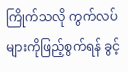ကြိုက်သလို ကွက်လပ်များကိုဖြည့်စွက်ရန် ခွင့်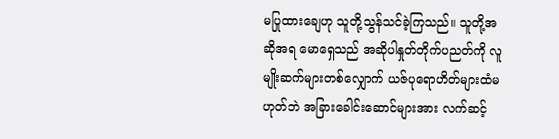မပြုထားချေဟု သူတို့သွန်သင်ခဲ့ကြသည်။ သူတို့အဆိုအရ မောရှေသည် အဆိုပါနှုတ်တိုက်ပညတ်ကို လူမျိုးဆက်များတစ်လျှောက် ယဇ်ပုရောဟိတ်များထံမဟုတ်ဘဲ အခြားခေါင်းဆောင်များအား လက်ဆင့်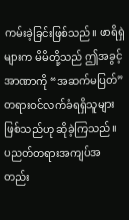ကမ်းခဲ့ခြင်းဖြစ်သည်။ ဖာရိရှဲများက မိမိတို့သည် ဤအခွင့်အာဏာကို “အဆက်မပြတ်” တရားဝင်လက်ခံရရှိသူများဖြစ်သည်ဟု ဆိုခဲ့ကြသည်။
ပညတ်တရားအကျပ်အတည်း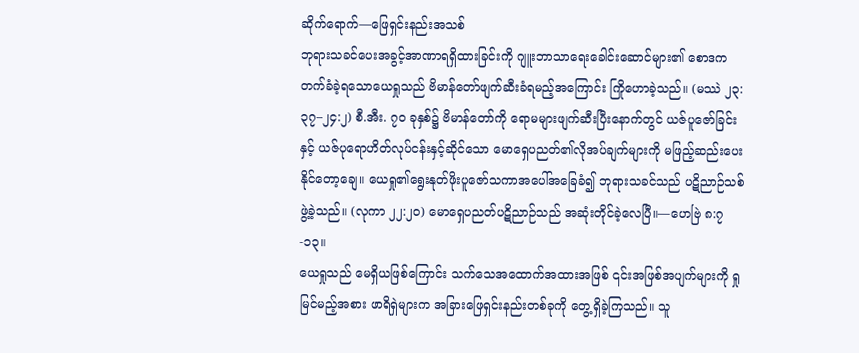ဆိုက်ရောက်—ဖြေရှင်းနည်းအသစ်
ဘုရားသခင်ပေးအခွင့်အာဏာရရှိထားခြင်းကို ဂျူးဘာသာရေးခေါင်းဆောင်များ၏ စောဒကတက်ခံခဲ့ရသောယေရှုသည် ဗိမာန်တော်ဖျက်ဆီးခံရမည့်အကြောင်း ကြိုဟောခဲ့သည်။ (မဿဲ ၂၃:၃၇–၂၄:၂) စီ.အီး. ၇၀ ခုနှစ်၌ ဗိမာန်တော်ကို ရောမများဖျက်ဆီးပြီးနောက်တွင် ယဇ်ပူဇော်ခြင်းနှင့် ယဇ်ပုရောဟိတ်လုပ်ငန်းနှင့်ဆိုင်သော မောရှေပညတ်၏လိုအပ်ချက်များကို မဖြည့်ဆည်းပေးနိုင်တော့ချေ။ ယေရှု၏ရွေးနုတ်ဖိုးပူဇော်သကာအပေါ်အခြေခံ၍ ဘုရားသခင်သည် ပဋိညာဉ်သစ်ဖွဲ့ခဲ့သည်။ (လုကာ ၂၂:၂၀) မောရှေပညတ်ပဋိညာဉ်သည် အဆုံးတိုင်ခဲ့လေပြီ။—ဟေဗြဲ ၈:၇-၁၃။
ယေရှုသည် မေရှိယဖြစ်ကြောင်း သက်သေအထောက်အထားအဖြစ် ၎င်းအဖြစ်အပျက်များကို ရှုမြင်မည့်အစား ဖာရိရှဲများက အခြားဖြေရှင်းနည်းတစ်ခုကို တွေ့ရှိခဲ့ကြသည်။ သူ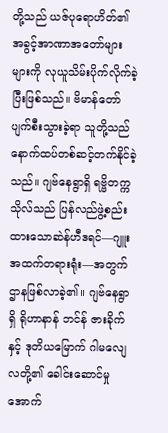တို့သည် ယဇ်ပုရောဟိတ်၏ အခွင့်အာဏာအတော်များများကို လုယူသိမ်းပိုက်လိုက်ခဲ့ပြီးဖြစ်သည်။ ဗိမာန်တော်ပျက်စီးသွားခဲ့ရာ သူတို့သည် နောက်ထပ်တစ်ဆင့်တက်နိုင်ခဲ့သည်။ ဂျဗ်နေရွာရှိ ရဗ္ဗိတက္ကသိုလ်သည် ပြန်လည်ဖွဲ့စည်းထားသောဆဲန်ဟီဒရင်—ဂျူးအထက်တရားရုံး—အတွက်ဌာနဖြစ်လာခဲ့၏။ ဂျဗ်နေရွာရှိ ရိုဟာနာန် ဘင်န် ဇားခိုက်နှင့် ဒုတိယမြောက် ဂါမလျေလတို့၏ ခေါင်းဆောင်မှုအောက်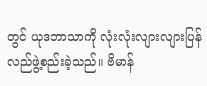တွင် ယုဒဘာသာကို လုံးလုံးလျားလျားပြန်လည်ဖွဲ့စည်းခဲ့သည်။ ဗိမာန်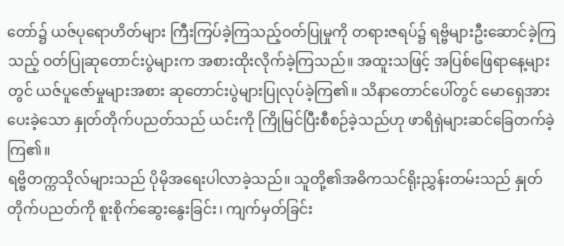တော်၌ ယဇ်ပုရောဟိတ်များ ကြီးကြပ်ခဲ့ကြသည့်ဝတ်ပြုမှုကို တရားဇရပ်၌ ရဗ္ဗိများဦးဆောင်ခဲ့ကြသည့် ဝတ်ပြုဆုတောင်းပွဲများက အစားထိုးလိုက်ခဲ့ကြသည်။ အထူးသဖြင့် အပြစ်ဖြေရာနေ့များတွင် ယဇ်ပူဇော်မှုများအစား ဆုတောင်းပွဲများပြုလုပ်ခဲ့ကြ၏။ သိနာတောင်ပေါ်တွင် မောရှေအားပေးခဲ့သော နှုတ်တိုက်ပညတ်သည် ယင်းကို ကြိုမြင်ပြီးစီစဉ်ခဲ့သည်ဟု ဖာရိရှဲများဆင်ခြေတက်ခဲ့ကြ၏။
ရဗ္ဗိတက္ကသိုလ်များသည် ပိုမိုအရေးပါလာခဲ့သည်။ သူတို့၏အဓိကသင်ရိုးညွှန်းတမ်းသည် နှုတ်တိုက်ပညတ်ကို စူးစိုက်ဆွေးနွေးခြင်း၊ ကျက်မှတ်ခြင်း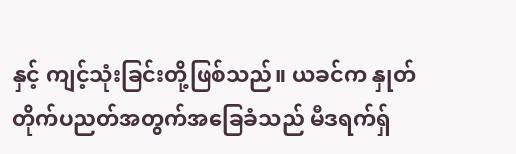နှင့် ကျင့်သုံးခြင်းတို့ဖြစ်သည်။ ယခင်က နှုတ်တိုက်ပညတ်အတွက်အခြေခံသည် မီဒရက်ရှ်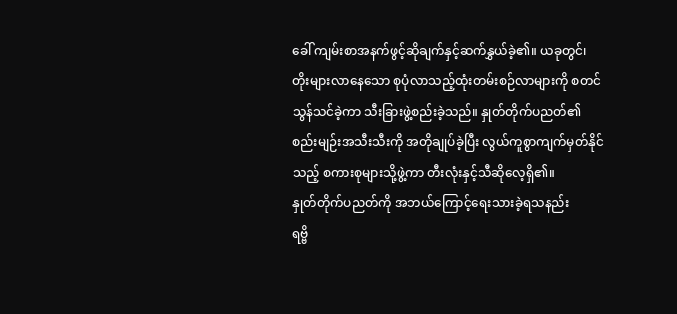ခေါ် ကျမ်းစာအနက်ဖွင့်ဆိုချက်နှင့်ဆက်နွှယ်ခဲ့၏။ ယခုတွင်၊ တိုးများလာနေသော စုပုံလာသည့်ထုံးတမ်းစဉ်လာများကို စတင်သွန်သင်ခဲ့ကာ သီးခြားဖွဲ့စည်းခဲ့သည်။ နှုတ်တိုက်ပညတ်၏စည်းမျဉ်းအသီးသီးကို အတိုချုပ်ခဲ့ပြီး လွယ်ကူစွာကျက်မှတ်နိုင်သည့် စကားစုများသို့ဖွဲ့ကာ တီးလုံးနှင့်သီဆိုလေ့ရှိ၏။
နှုတ်တိုက်ပညတ်ကို အဘယ်ကြောင့်ရေးသားခဲ့ရသနည်း
ရဗ္ဗိ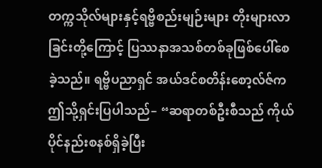တက္ကသိုလ်များနှင့်ရဗ္ဗိစည်းမျဉ်းများ တိုးများလာခြင်းတို့ကြောင့် ပြဿနာအသစ်တစ်ခုဖြစ်ပေါ်စေခဲ့သည်။ ရဗ္ဗိပညာရှင် အယ်ဒင်စတိန်းစော့လ်ဇ်က ဤသို့ရှင်းပြပါသည်– “ဆရာတစ်ဦးစီသည် ကိုယ်ပိုင်နည်းစနစ်ရှိခဲ့ပြီး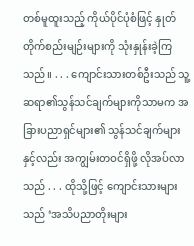တစ်မူထူးသည့် ကိုယ်ပိုင်ပုံစံဖြင့် နှုတ်တိုက်စည်းမျဉ်းများကို သုံးနှုန်းခဲ့ကြသည်။ . . . ကျောင်းသားတစ်ဦးသည် သူ့ဆရာ၏သွန်သင်ချက်များကိုသာမက အခြားပညာရှင်များ၏ သွန်သင်ချက်များနှင့်လည်း အကျွမ်းတဝင်ရှိဖို့ လိုအပ်လာသည် . . . ထိုသို့ဖြင့် ကျောင်းသားများသည် ‘အသိပညာတိုးများ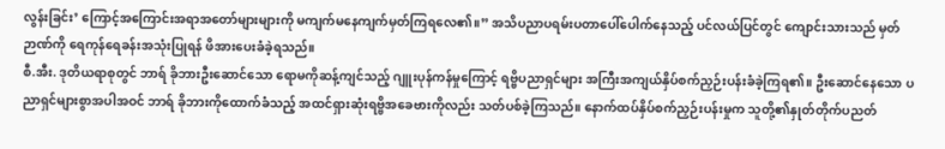လွန်းခြင်း’ ကြောင့်အကြောင်းအရာအတော်များများကို မကျက်မနေကျက်မှတ်ကြရလေ၏။” အသိပညာပရမ်းပတာပေါ်ပေါက်နေသည့် ပင်လယ်ပြင်တွင် ကျောင်းသားသည် မှတ်ဉာဏ်ကို ရေကုန်ရေခန်းအသုံးပြုရန် ဖိအားပေးခံခဲ့ရသည်။
စီ.အီး. ဒုတိယရာစုတွင် ဘာရ် ခိုဘားဦးဆောင်သော ရောမကိုဆန့်ကျင်သည့် ဂျူးပုန်ကန်မှုကြောင့် ရဗ္ဗိပညာရှင်များ အကြီးအကျယ်နှိပ်စက်ညှဉ်းပန်းခံခဲ့ကြရ၏။ ဦးဆောင်နေသော ပညာရှင်များစွာအပါအဝင် ဘာရ် ခိုဘားကိုထောက်ခံသည့် အထင်ရှားဆုံးရဗ္ဗိအခေဗားကိုလည်း သတ်ပစ်ခဲ့ကြသည်။ နောက်ထပ်နှိပ်စက်ညှဉ်းပန်းမှုက သူတို့၏နှုတ်တိုက်ပညတ်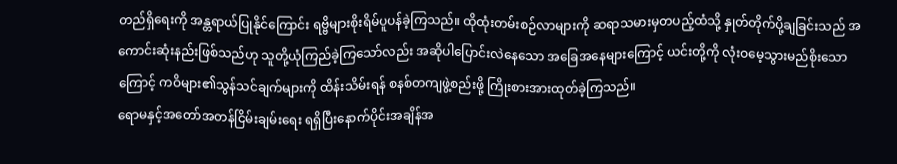တည်ရှိရေးကို အန္တရာယ်ပြုနိုင်ကြောင်း ရဗ္ဗိများစိုးရိမ်ပူပန်ခဲ့ကြသည်။ ထိုထုံးတမ်းစဉ်လာများကို ဆရာသမားမှတပည့်ထံသို့ နှုတ်တိုက်ပို့ချခြင်းသည် အကောင်းဆုံးနည်းဖြစ်သည်ဟု သူတို့ယုံကြည်ခဲ့ကြသော်လည်း အဆိုပါပြောင်းလဲနေသော အခြေအနေများကြောင့် ယင်းတို့ကို လုံးဝမေ့သွားမည်စိုးသောကြောင့် ကဝိများ၏သွန်သင်ချက်များကို ထိန်းသိမ်းရန် စနစ်တကျဖွဲ့စည်းဖို့ ကြိုးစားအားထုတ်ခဲ့ကြသည်။
ရောမနှင့်အတော်အတန်ငြိမ်းချမ်းရေး ရရှိပြီးနောက်ပိုင်းအချိန်အ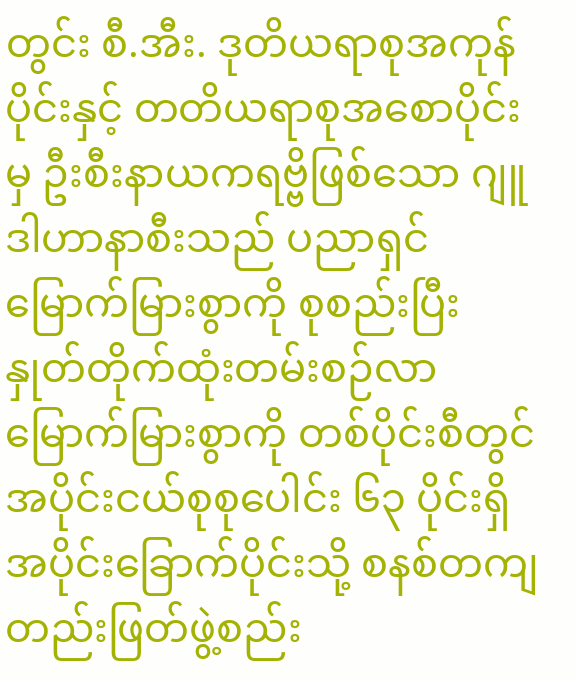တွင်း စီ.အီး. ဒုတိယရာစုအကုန်ပိုင်းနှင့် တတိယရာစုအစောပိုင်းမှ ဦးစီးနာယကရဗ္ဗိဖြစ်သော ဂျူဒါဟာနာစီးသည် ပညာရှင်မြောက်မြားစွာကို စုစည်းပြီး နှုတ်တိုက်ထုံးတမ်းစဉ်လာမြောက်မြားစွာကို တစ်ပိုင်းစီတွင် အပိုင်းငယ်စုစုပေါင်း ၆၃ ပိုင်းရှိ အပိုင်းခြောက်ပိုင်းသို့ စနစ်တကျတည်းဖြတ်ဖွဲ့စည်း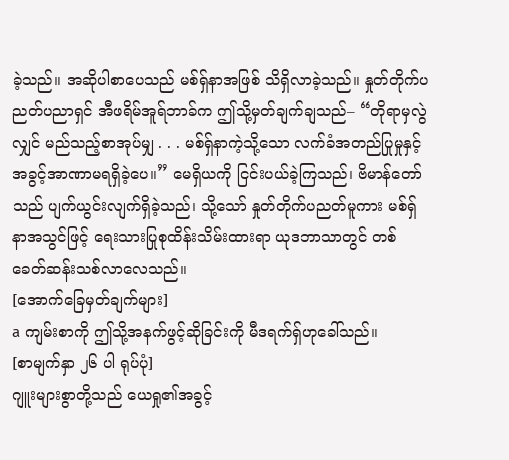ခဲ့သည်။ အဆိုပါစာပေသည် မစ်ရှ်နာအဖြစ် သိရှိလာခဲ့သည်။ နှုတ်တိုက်ပညတ်ပညာရှင် အီဖရိမ်အူရ်ဘာခ်က ဤသို့မှတ်ချက်ချသည်– “တိုရာမှလွဲလျှင် မည်သည့်စာအုပ်မျှ . . . မစ်ရှ်နာကဲ့သို့သော လက်ခံအတည်ပြုမှုနှင့် အခွင့်အာဏာမရရှိခဲ့ပေ။” မေရှိယကို ငြင်းပယ်ခဲ့ကြသည်၊ ဗိမာန်တော်သည် ပျက်ယွင်းလျက်ရှိခဲ့သည်၊ သို့သော် နှုတ်တိုက်ပညတ်မူကား မစ်ရှ်နာအသွင်ဖြင့် ရေးသားပြုစုထိန်းသိမ်းထားရာ ယုဒဘာသာတွင် တစ်ခေတ်ဆန်းသစ်လာလေသည်။
[အောက်ခြေမှတ်ချက်များ]
a ကျမ်းစာကို ဤသို့အနက်ဖွင့်ဆိုခြင်းကို မီဒရက်ရှ်ဟုခေါ်သည်။
[စာမျက်နှာ ၂၆ ပါ ရုပ်ပုံ]
ဂျူးများစွာတို့သည် ယေရှု၏အခွင့်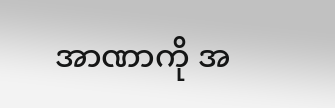အာဏာကို အ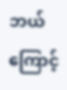ဘယ်ကြောင့်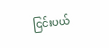ငြင်းပယ်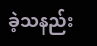ခဲ့သနည်း